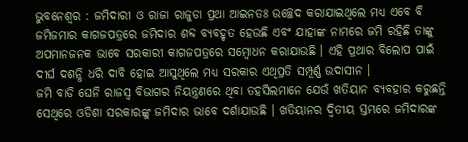ଭୁବନେଶ୍ୱର : ଜମିଦାରୀ ଓ ରାଜା ରାଜୁଡା ପ୍ରଥା ଆଇନତଃ ଉଚ୍ଛେଦ କରାଯାଇଥିଲେ ମଧ୍ୟ ଏବେ ବି ଜମିଜମାର କାଗଜପତ୍ରରେ ଜମିଦାର ଶବ୍ଦ ବ୍ୟବହୃତ ହେଉଛି ଏବଂ ଯାହାଙ୍କ ନାମରେ ଜମି ରହିଛି ତାଙ୍କୁ ଅପମାନଜନକ ଭାବେ ସରକାରୀ କାଗଜପତ୍ରରେ ସମ୍ବୋଧନ କରାଯାଉଛି । ଏହି ପ୍ରଥାର ବିଲୋପ ପାଇଁ ଦୀର୍ଘ ଦଶନ୍ଧି ଧରି ଦାବି ହୋଇ ଆସୁଥିଲେ ମଧ୍ୟ ସରକାର ଏଥିପ୍ରତି ସମ୍ପୂର୍ଣ୍ଣ ଉଦାସୀନ ।
ଜମି ବାଡି ଘେନି ରାଜସ୍ୱ ବିଭାଗର ନିୟନ୍ତ୍ରଣରେ ଥିବା ତହସିଲମାନେ ଯେଉଁ ଖତିୟାନ ବ୍ୟବହାର କରୁଛନ୍ତି ସେଥିରେ ଓଡିଶା ସରକାରଙ୍କୁ ଜମିଦାର ଭାବେ ଦର୍ଶାଯାଉଛି । ଖତିୟାନର ଦ୍ୱିତୀୟ ସ୍ତମ୍ଭରେ ଜମିଦାରଙ୍କ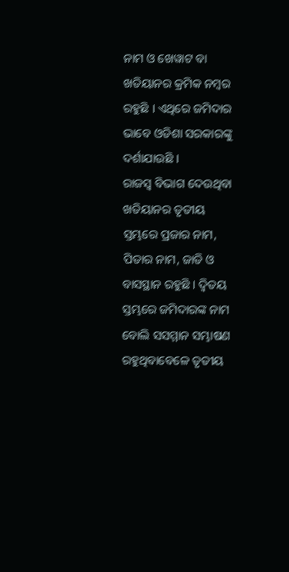ନାମ ଓ ଖେୱାଟ ବା ଖତିୟାନର କ୍ରମିକ ନମ୍ବର ରହୁଛି । ଏଥିରେ ଜମିଦାର ଭାବେ ଓଡିଶା ସରକାରଙ୍କୁ ଦର୍ଶାଯାଉଛି ।
ରାଜସ୍ୱ ବିଭାଗ ଦେଉଥିବା ଖତିୟାନର ତୃତୀୟ ସ୍ତମ୍ଭରେ ପ୍ରଜାର ନାମ, ପିତାର ନାମ, ଜାତି ଓ ବାସସ୍ଥାନ ରହୁଛି । ଦ୍ୱିତୟ ସ୍ତମ୍ଭରେ ଜମିଦାରଙ୍କ ନାମ ବୋଲି ସସମ୍ମାନ ସମ୍ଭାଷଣ ରହୁଥିବାବେଳେ ତୃତୀୟ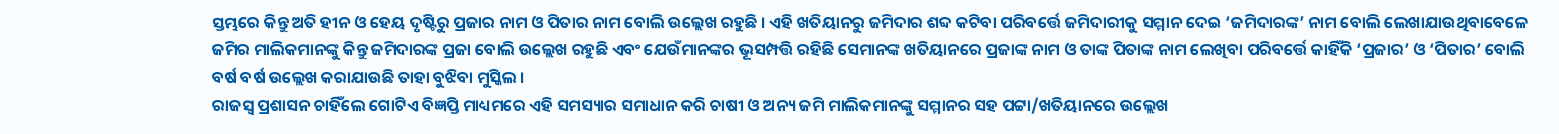ସ୍ତମ୍ଭରେ କିନ୍ତୁ ଅତି ହୀନ ଓ ହେୟ ଦୃଷ୍ଟିରୁ ପ୍ରଜାର ନାମ ଓ ପିତାର ନାମ ବୋଲି ଉଲ୍ଲେଖ ରହୁଛି । ଏହି ଖତିୟାନରୁ ଜମିଦାର ଶବ୍ଦ କଟିବା ପରିବର୍ତ୍ତେ ଜମିଦାରୀକୁ ସମ୍ମାନ ଦେଇ ‘ଜମିଦାରଙ୍କ’ ନାମ ବୋଲି ଲେଖାଯାଉଥିବାବେଳେ ଜମିର ମାଲିକମାନଙ୍କୁ କିନ୍ତୁ ଜମିଦାରଙ୍କ ପ୍ରଜା ବୋଲି ଉଲ୍ଲେଖ ରହୁଛି ଏବଂ ଯେଉଁମାନଙ୍କର ଭୂସମ୍ପତ୍ତି ରହିଛି ସେମାନଙ୍କ ଖତିୟାନରେ ପ୍ରଜାଙ୍କ ନାମ ଓ ତାଙ୍କ ପିତାଙ୍କ ନାମ ଲେଖିବା ପରିବର୍ତ୍ତେ କାହିଁକି ‘ପ୍ରଜାର’ ଓ ‘ପିତାର’ ବୋଲି ବର୍ଷ ବର୍ଷ ଉଲ୍ଲେଖ କରାଯାଉଛି ତାହା ବୁଝିବା ମୁସ୍କିଲ ।
ରାଜସ୍ୱ ପ୍ରଶାସନ ଚାହିଁଲେ ଗୋଟିଏ ବିଜ୍ଞପ୍ତି ମାଧ୍ୟମରେ ଏହି ସମସ୍ୟାର ସମାଧାନ କରି ଚାଷୀ ଓ ଅନ୍ୟ ଜମି ମାଲିକମାନଙ୍କୁ ସମ୍ମାନର ସହ ପଟ୍ଟା/ଖତିୟାନରେ ଉଲ୍ଲେଖ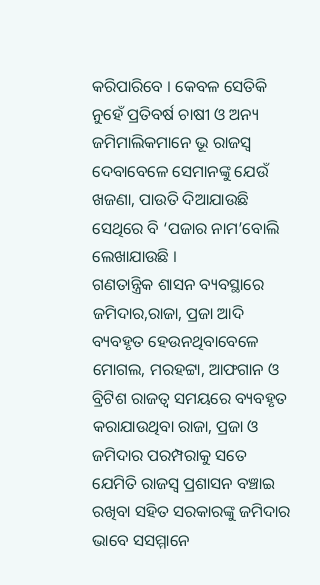କରିପାରିବେ । କେବଳ ସେତିକି ନୁହେଁ ପ୍ରତିବର୍ଷ ଚାଷୀ ଓ ଅନ୍ୟ ଜମିମାଲିକମାନେ ଭୂ ରାଜସ୍ୱ ଦେବାବେଳେ ସେମାନଙ୍କୁ ଯେଉଁ ଖଜଣା, ପାଉତି ଦିଆଯାଉଛି ସେଥିରେ ବି ‘ପଜାର ନାମ’ବୋଲି ଲେଖାଯାଉଛି ।
ଗଣତାନ୍ତ୍ରିକ ଶାସନ ବ୍ୟବସ୍ଥାରେ ଜମିଦାର,ରାଜା, ପ୍ରଜା ଆଦି ବ୍ୟବହୃତ ହେଉନଥିବାବେଳେ ମୋଗଲ, ମରହଟ୍ଟା, ଆଫଗାନ ଓ ବ୍ରିଟିଶ ରାଜତ୍ୱ ସମୟରେ ବ୍ୟବହୃତ କରାଯାଉଥିବା ରାଜା, ପ୍ରଜା ଓ ଜମିଦାର ପରମ୍ପରାକୁ ସତେ ଯେମିତି ରାଜସ୍ୱ ପ୍ରଶାସନ ବଞ୍ଚାଇ ରଖିବା ସହିତ ସରକାରଙ୍କୁ ଜମିଦାର ଭାବେ ସସମ୍ମାନେ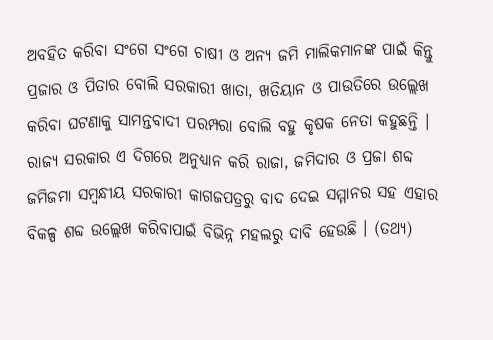ଅବହିତ କରିବା ସଂଗେ ସଂଗେ ଚାଷୀ ଓ ଅନ୍ୟ ଜମି ମାଲିକମାନଙ୍କ ପାଇଁ କିନ୍ତୁ ପ୍ରଜାର ଓ ପିତାର ବୋଲି ସରକାରୀ ଖାତା, ଖତିୟାନ ଓ ପାଉତିରେ ଉଲ୍ଲେଖ କରିବା ଘଟଣାକୁ ସାମନ୍ତବାଦୀ ପରମ୍ପରା ବୋଲି ବହୁ କୃଷକ ନେତା କହୁଛନ୍ତି ।
ରାଜ୍ୟ ସରକାର ଏ ଦିଗରେ ଅନୁଧ୍ୟାନ କରି ରାଜା, ଜମିଦାର ଓ ପ୍ରଜା ଶବ୍ଦ ଜମିଜମା ସମ୍ବନ୍ଧୀୟ ସରକାରୀ କାଗଜପତ୍ରରୁ ବାଦ ଦେଇ ସମ୍ମାନର ସହ ଏହାର ବିକଳ୍ପ ଶବ୍ଦ ଉଲ୍ଲେଖ କରିବାପାଇଁ ବିଭିନ୍ନ ମହଲରୁ ଦାବି ହେଉଛି । (ତଥ୍ୟ)